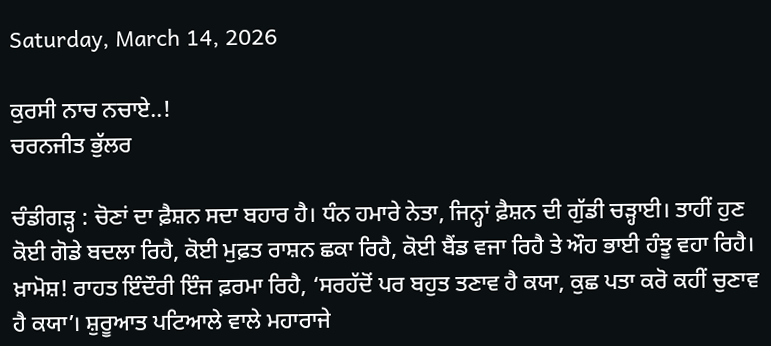Saturday, March 14, 2026

ਕੁਰਸੀ ਨਾਚ ਨਚਾਏ..!
ਚਰਨਜੀਤ ਭੁੱਲਰ

ਚੰਡੀਗੜ੍ਹ : ਚੋਣਾਂ ਦਾ ਫ਼ੈਸ਼ਨ ਸਦਾ ਬਹਾਰ ਹੈ। ਧੰਨ ਹਮਾਰੇ ਨੇਤਾ, ਜਿਨ੍ਹਾਂ ਫ਼ੈਸ਼ਨ ਦੀ ਗੁੱਡੀ ਚੜ੍ਹਾਈ। ਤਾਹੀਂ ਹੁਣ ਕੋਈ ਗੋਡੇ ਬਦਲਾ ਰਿਹੈ, ਕੋਈ ਮੁਫ਼ਤ ਰਾਸ਼ਨ ਛਕਾ ਰਿਹੈ, ਕੋਈ ਬੈਂਡ ਵਜਾ ਰਿਹੈ ਤੇ ਔਹ ਭਾਈ ਹੰਝੂ ਵਹਾ ਰਿਹੈ। ਖ਼ਾਮੋਸ਼! ਰਾਹਤ ਇੰਦੌਰੀ ਇੰਜ ਫ਼ਰਮਾ ਰਿਹੈ, ‘ਸਰਹੱਦੋਂ ਪਰ ਬਹੁਤ ਤਣਾਵ ਹੈ ਕਯਾ, ਕੁਛ ਪਤਾ ਕਰੋ ਕਹੀਂ ਚੁਣਾਵ ਹੈ ਕਯਾ’। ਸ਼ੁਰੂਆਤ ਪਟਿਆਲੇ ਵਾਲੇ ਮਹਾਰਾਜੇ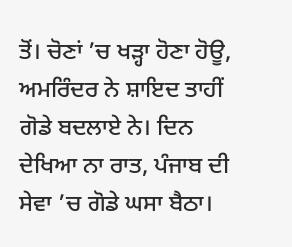ਤੋਂ। ਚੋਣਾਂ ’ਚ ਖੜ੍ਹਾ ਹੋਣਾ ਹੋਊ, ਅਮਰਿੰਦਰ ਨੇ ਸ਼ਾਇਦ ਤਾਹੀਂ ਗੋਡੇ ਬਦਲਾਏ ਨੇ। ਦਿਨ ਦੇਖਿਆ ਨਾ ਰਾਤ, ਪੰਜਾਬ ਦੀ ਸੇਵਾ ’ਚ ਗੋਡੇ ਘਸਾ ਬੈਠਾ।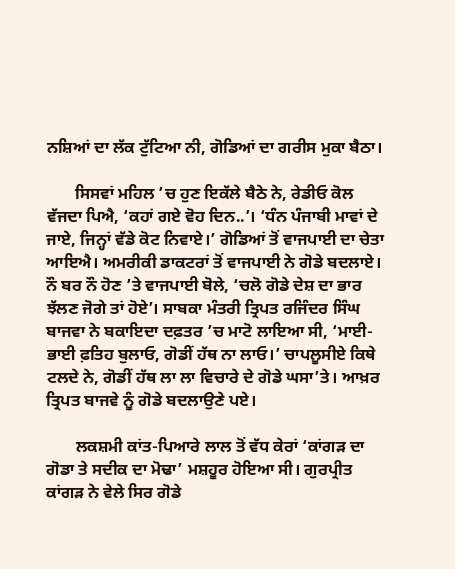ਨਸ਼ਿਆਂ ਦਾ ਲੱਕ ਟੁੱਟਿਆ ਨੀ, ਗੋਡਿਆਂ ਦਾ ਗਰੀਸ ਮੁਕਾ ਬੈਠਾ।

       ਸਿਸਵਾਂ ਮਹਿਲ ’ਚ ਹੁਣ ਇਕੱਲੇ ਬੈਠੇ ਨੇ, ਰੇਡੀਓ ਕੋਲ ਵੱਜਦਾ ਪਿਐ, ‘ਕਹਾਂ ਗਏ ਵੋਹ ਦਿਨ..’। ‘ਧੰਨ ਪੰਜਾਬੀ ਮਾਵਾਂ ਦੇ ਜਾਏ, ਜਿਨ੍ਹਾਂ ਵੱਡੇ ਕੋਟ ਨਿਵਾਏ।’ ਗੋਡਿਆਂ ਤੋਂ ਵਾਜਪਾਈ ਦਾ ਚੇਤਾ ਆਇਐ। ਅਮਰੀਕੀ ਡਾਕਟਰਾਂ ਤੋਂ ਵਾਜਪਾਈ ਨੇ ਗੋਡੇ ਬਦਲਾਏ। ਨੌ ਬਰ ਨੌ ਹੋਣ ’ਤੇ ਵਾਜਪਾਈ ਬੋਲੇ, ‘ਚਲੋ ਗੋਡੇ ਦੇਸ਼ ਦਾ ਭਾਰ ਝੱਲਣ ਜੋਗੇ ਤਾਂ ਹੋਏ’। ਸਾਬਕਾ ਮੰਤਰੀ ਤ੍ਰਿਪਤ ਰਜਿੰਦਰ ਸਿੰਘ ਬਾਜਵਾ ਨੇ ਬਕਾਇਦਾ ਦਫ਼ਤਰ ’ਚ ਮਾਟੋ ਲਾਇਆ ਸੀ, ‘ਮਾਈ-ਭਾਈ ਫ਼ਤਿਹ ਬੁਲਾਓ, ਗੋਡੀਂ ਹੱਥ ਨਾ ਲਾਓ।’ ਚਾਪਲੂਸੀਏ ਕਿਥੇ ਟਲਦੇ ਨੇ, ਗੋਡੀਂ ਹੱਥ ਲਾ ਲਾ ਵਿਚਾਰੇ ਦੇ ਗੋਡੇ ਘਸਾ’ਤੇ। ਆਖ਼ਰ ਤ੍ਰਿਪਤ ਬਾਜਵੇ ਨੂੰ ਗੋਡੇ ਬਦਲਾਉਣੇ ਪਏ।

       ਲਕਸ਼ਮੀ ਕਾਂਤ-ਪਿਆਰੇ ਲਾਲ ਤੋਂ ਵੱਧ ਕੇਰਾਂ ‘ਕਾਂਗੜ ਦਾ ਗੋਡਾ ਤੇ ਸਦੀਕ ਦਾ ਮੋਢਾ’ ਮਸ਼ਹੂਰ ਹੋਇਆ ਸੀ। ਗੁਰਪ੍ਰੀਤ ਕਾਂਗੜ ਨੇ ਵੇਲੇ ਸਿਰ ਗੋਡੇ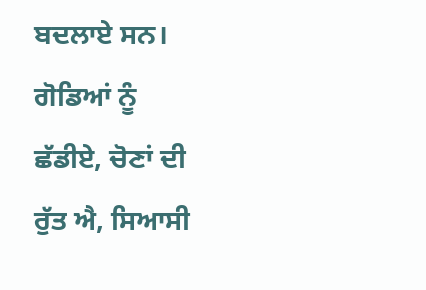ਬਦਲਾਏ ਸਨ। ਗੋਡਿਆਂ ਨੂੰ ਛੱਡੀਏ, ਚੋਣਾਂ ਦੀ ਰੁੱਤ ਐ, ਸਿਆਸੀ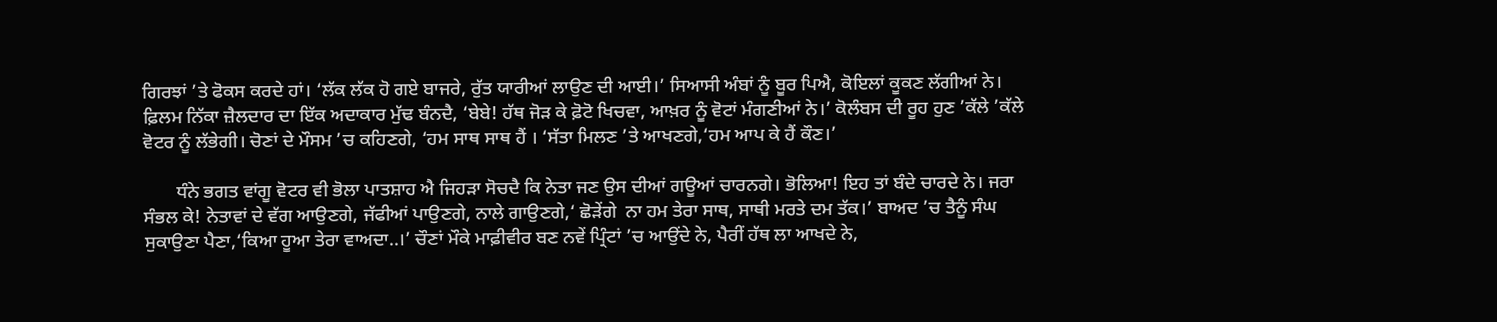ਗਿਰਝਾਂ ’ਤੇ ਫੋਕਸ ਕਰਦੇ ਹਾਂ। ‘ਲੱਕ ਲੱਕ ਹੋ ਗਏ ਬਾਜਰੇ, ਰੁੱਤ ਯਾਰੀਆਂ ਲਾਉਣ ਦੀ ਆਈ।’ ਸਿਆਸੀ ਅੰਬਾਂ ਨੂੰ ਬੂਰ ਪਿਐ, ਕੋਇਲਾਂ ਕੂਕਣ ਲੱਗੀਆਂ ਨੇ। ਫ਼ਿਲਮ ਨਿੱਕਾ ਜ਼ੈਲਦਾਰ ਦਾ ਇੱਕ ਅਦਾਕਾਰ ਮੁੱਢ ਬੰਨਦੈ, ‘ਬੇਬੇ! ਹੱਥ ਜੋੜ ਕੇ ਫ਼ੋਟੋ ਖਿਚਵਾ, ਆਖ਼ਰ ਨੂੰ ਵੋਟਾਂ ਮੰਗਣੀਆਂ ਨੇ।’ ਕੋਲੰਬਸ ਦੀ ਰੂਹ ਹੁਣ ’ਕੱਲੇ ’ਕੱਲੇ ਵੋਟਰ ਨੂੰ ਲੱਭੇਗੀ। ਚੋਣਾਂ ਦੇ ਮੌਸਮ ’ਚ ਕਹਿਣਗੇ, ‘ਹਮ ਸਾਥ ਸਾਥ ਹੈਂ । ‘ਸੱਤਾ ਮਿਲਣ ’ਤੇ ਆਖਣਗੇ,‘ਹਮ ਆਪ ਕੇ ਹੈਂ ਕੌਣ।’

       ਧੰਨੇ ਭਗਤ ਵਾਂਗੂ ਵੋਟਰ ਵੀ ਭੋਲਾ ਪਾਤਸ਼ਾਹ ਐ ਜਿਹੜਾ ਸੋਚਦੈ ਕਿ ਨੇਤਾ ਜਣ ਉਸ ਦੀਆਂ ਗਊਆਂ ਚਾਰਨਗੇ। ਭੋਲਿਆ! ਇਹ ਤਾਂ ਬੰਦੇ ਚਾਰਦੇ ਨੇ। ਜਰਾ ਸੰਭਲ ਕੇ! ਨੇਤਾਵਾਂ ਦੇ ਵੱਗ ਆਉਣਗੇ, ਜੱਫੀਆਂ ਪਾਉਣਗੇ, ਨਾਲੇ ਗਾਉਣਗੇ,‘ ਛੋੜੇਂਗੇ  ਨਾ ਹਮ ਤੇਰਾ ਸਾਥ, ਸਾਥੀ ਮਰਤੇ ਦਮ ਤੱਕ।’ ਬਾਅਦ ’ਚ ਤੈਨੂੰ ਸੰਘ ਸੁਕਾਉਣਾ ਪੈਣਾ,‘ਕਿਆ ਹੂਆ ਤੇਰਾ ਵਾਅਦਾ..।’ ਚੌਣਾਂ ਮੌਕੇ ਮਾਫ਼ੀਵੀਰ ਬਣ ਨਵੇਂ ਪ੍ਰਿੰਟਾਂ ’ਚ ਆਉਂਦੇ ਨੇ, ਪੈਰੀਂ ਹੱਥ ਲਾ ਆਖਦੇ ਨੇ,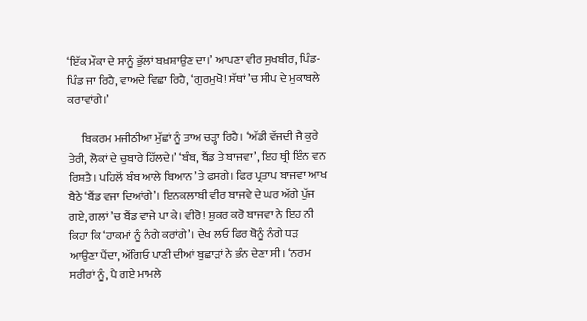‘ਇੱਕ ਮੌਕਾ ਦੇ ਸਾਨੂੰ ਭੁੱਲਾਂ ਬਖ਼ਸ਼ਾਉਣ ਦਾ।’ ਆਪਣਾ ਵੀਰ ਸੁਖਬੀਰ, ਪਿੰਡ-ਪਿੰਡ ਜਾ ਰਿਹੈ, ਵਾਅਦੇ ਵਿਛਾ ਰਿਹੈ, ‘ਗੁਰਮੁਖੋ! ਸੱਥਾਂ ’ਚ ਸੀਪ ਦੇ ਮੁਕਾਬਲੇ ਕਰਾਵਾਂਗੇ।’

      ਬਿਕਰਮ ਮਜੀਠੀਆ ਮੁੱਛਾਂ ਨੂੰ ਤਾਅ ਚੜ੍ਹਾ ਰਿਹੈ। ‘ਅੱਡੀ ਵੱਜਦੀ ਜੈ ਕੁਰੇ ਤੇਰੀ, ਲੋਕਾਂ ਦੇ ਚੁਬਾਰੇ ਹਿੱਲਦੇ।’ ‘ਬੰਬ, ਬੈਂਡ ਤੇ ਬਾਜਵਾ’, ਇਹ ਥ੍ਰੀ ਇੰਨ ਵਨ ਰਿਸ਼ਤੈ। ਪਹਿਲੋਂ ਬੰਬ ਆਲੇ ਬਿਆਨ ’ਤੇ ਫਸਗੇ। ਫਿਰ ਪ੍ਰਤਾਪ ਬਾਜਵਾ ਆਖ ਬੈਠੇ ‘ਬੈਂਡ ਵਜਾ ਦਿਆਂਗੇ’। ਇਨਕਲਾਬੀ ਵੀਰ ਬਾਜਵੇ ਦੇ ਘਰ ਅੱਗੇ ਪੁੱਜ ਗਏ, ਗਲਾਂ ’ਚ ਬੈਂਡ ਵਾਜੇ ਪਾ ਕੇ। ਵੀਰੋ! ਸ਼ੁਕਰ ਕਰੋ ਬਾਜਵਾ ਨੇ ਇਹ ਨੀ ਕਿਹਾ ਕਿ ‘ਹਾਕਮਾਂ ਨੂੰ ਨੰਗੇ ਕਰਾਂਗੇ’। ਦੇਖ ਲਓ ਫਿਰ ਥੋਨੂੰ ਨੰਗੇ ਧੜ ਆਉਣਾ ਪੈਂਦਾ, ਅੱਗਿਓ ਪਾਣੀ ਦੀਆਂ ਬੁਛਾੜਾਂ ਨੇ ਭੰਨ ਦੇਣਾ ਸੀ। ‘ਨਰਮ ਸਰੀਰਾਂ ਨੂੰ, ਪੈ ਗਏ ਮਾਮਲੇ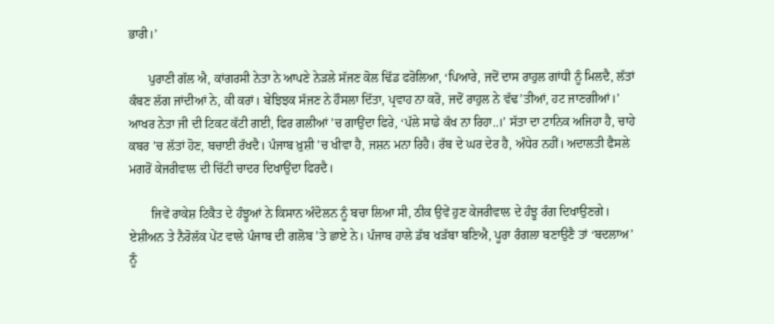ਭਾਰੀ।’

      ਪੁਰਾਣੀ ਗੱਲ ਐ, ਕਾਂਗਰਸੀ ਨੇਤਾ ਨੇ ਆਪਣੇ ਨੇੜਲੇ ਸੱਜਣ ਕੋਲ ਢਿੱਡ ਫਰੋਲਿਆ, ‘ਪਿਆਰੇ, ਜਦੋਂ ਦਾਸ ਰਾਹੁਲ ਗਾਂਧੀ ਨੂੰ ਮਿਲਦੈ, ਲੱਤਾਂ ਕੰਬਣ ਲੱਗ ਜਾਂਦੀਆਂ ਨੇ, ਕੀ ਕਰਾਂ। ਬੇਝਿਝਕ ਸੱਜਣ ਨੇ ਹੌਸਲਾ ਦਿੱਤਾ, ਪ੍ਰਵਾਹ ਨਾ ਕਰੋ, ਜਦੋਂ ਰਾਹੁਲ ਨੇ ਵੱਢ’ਤੀਆਂ, ਹਟ ਜਾਣਗੀਆਂ।’ ਆਖਰ ਨੇਤਾ ਜੀ ਦੀ ਟਿਕਟ ਕੱਟੀ ਗਈ, ਫਿਰ ਗਲੀਆਂ ’ਚ ਗਾਉਂਦਾ ਫਿਰੇ, ‘ਪੱਲੇ ਸਾਡੇ ਕੱਖ ਨਾ ਰਿਹਾ..।’ ਸੱਤਾ ਦਾ ਟਾਨਿਕ ਅਜਿਹਾ ਹੈ, ਚਾਹੇ ਕਬਰ ’ਚ ਲੱਤਾਂ ਹੋਣ, ਬਚਾਈ ਰੱਖਦੈ। ਪੰਜਾਬ ਖ਼ੁਸ਼ੀ ’ਚ ਖੀਵਾ ਹੈ, ਜਸ਼ਨ ਮਨਾ ਰਿਹੈ। ਰੱਬ ਦੇ ਘਰ ਦੇਰ ਹੈ, ਅੰਧੇਰ ਨਹੀਂ। ਅਦਾਲਤੀ ਫੈਸਲੇ ਮਗਰੋਂ ਕੇਜਰੀਵਾਲ ਦੀ ਚਿੱਟੀ ਚਾਦਰ ਦਿਖਾਉਂਦਾ ਫਿਰਦੈ।

       ਜਿਵੇਂ ਰਾਕੇਸ਼ ਟਿਕੈਤ ਦੇ ਹੰਝੂਆਂ ਨੇ ਕਿਸਾਨ ਅੰਦੋਲਨ ਨੂੰ ਬਚਾ ਲਿਆ ਸੀ, ਠੀਕ ਉਵੇਂ ਹੁਣ ਕੇਜਰੀਵਾਲ ਦੇ ਹੰਝੂ ਰੰਗ ਦਿਖਾਉਣਗੇ। ਏਸ਼ੀਅਨ ਤੇ ਨੈਰੋਲੱਕ ਪੇਂਟ ਵਾਲੇ ਪੰਜਾਬ ਦੀ ਗਲੋਬ ’ਤੇ ਛਾਏ ਨੇ। ਪੰਜਾਬ ਹਾਲੇ ਡੱਬ ਖੜੱਬਾ ਬਣਿਐ, ਪੂਰਾ ਰੰਗਲਾ ਬਣਾਉਣੈ ਤਾਂ ‘ਬਦਲਾਅ’ ਨੂੰ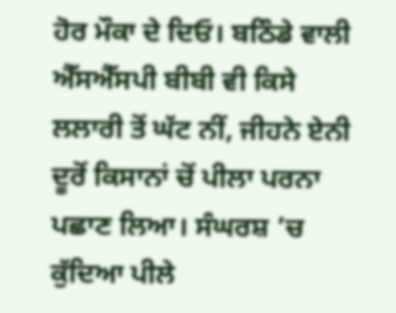ਹੋਰ ਮੌਕਾ ਦੇ ਦਿਓ। ਬਠਿੰਡੇ ਵਾਲੀ ਐੱਸਐੱਸਪੀ ਬੀਬੀ ਵੀ ਕਿਸੇ ਲਲਾਰੀ ਤੋਂ ਘੱਟ ਨੀਂ, ਜੀਹਨੇ ਏਨੀ ਦੂਰੋਂ ਕਿਸਾਨਾਂ ਚੋਂ ਪੀਲਾ ਪਰਨਾ ਪਛਾਣ ਲਿਆ। ਸੰਘਰਸ਼ ’ਚ ਕੁੱਦਿਆ ਪੀਲੇ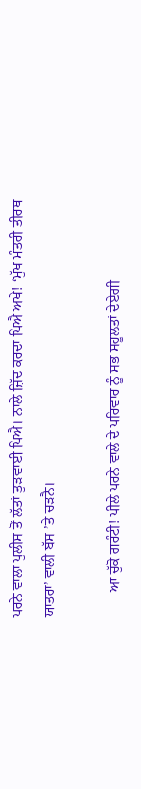ਪਰਨੇ ਵਾਲਾ ਪੁਲੀਸ ਤੋਂ ਲੱਤਾਂ ਤੁੜਵਾਈ ਪਿਐ। ਨਾਲੇ ਜ਼ਿੱਦ ਕਰਦਾ ਪਿਐ ਅਖੇ! ‘ਮੁੱਖ ਮੰਤਰੀ ਤੀਰਥ ਯਾਤਰਾ’ ਵਾਲੀ ਬੱਸ ’ਤੇ ਚੜਨੈ।

       ਆ ਚੁੱਕੋ ਗਰੰਟੀ! ਪੀਲੇ ਪਰਨੇ ਵਾਲੇ ਦੇ ਪਰਿਵਾਰ ਨੂੰ ਸਭ ਸਹੂਲਤਾਂ ਦੇਏਗੀ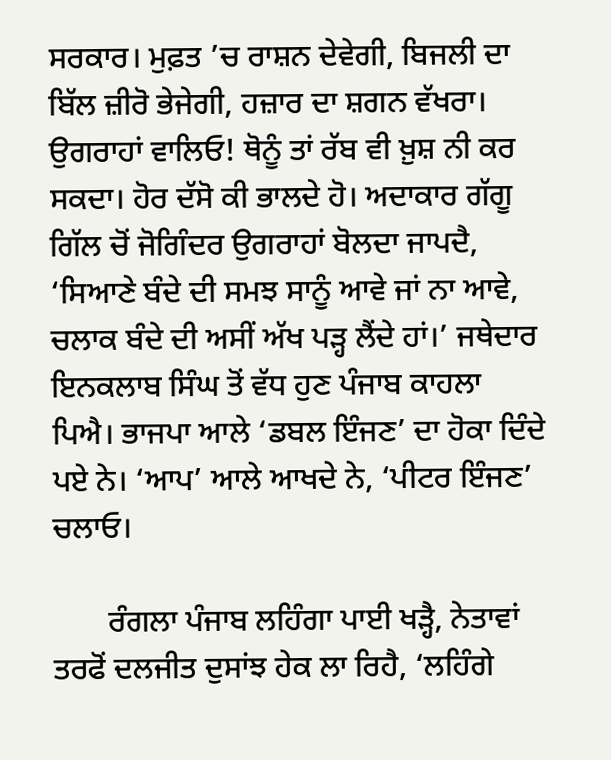ਸਰਕਾਰ। ਮੁਫ਼ਤ ’ਚ ਰਾਸ਼ਨ ਦੇਵੇਗੀ, ਬਿਜਲੀ ਦਾ ਬਿੱਲ ਜ਼ੀਰੋ ਭੇਜੇਗੀ, ਹਜ਼ਾਰ ਦਾ ਸ਼ਗਨ ਵੱਖਰਾ। ਉਗਰਾਹਾਂ ਵਾਲਿਓ! ਥੋਨੂੰ ਤਾਂ ਰੱਬ ਵੀ ਖ਼ੁਸ਼ ਨੀ ਕਰ ਸਕਦਾ। ਹੋਰ ਦੱਸੋ ਕੀ ਭਾਲਦੇ ਹੋ। ਅਦਾਕਾਰ ਗੱਗੂ ਗਿੱਲ ਚੋਂ ਜੋਗਿੰਦਰ ਉਗਰਾਹਾਂ ਬੋਲਦਾ ਜਾਪਦੈ, ‘ਸਿਆਣੇ ਬੰਦੇ ਦੀ ਸਮਝ ਸਾਨੂੰ ਆਵੇ ਜਾਂ ਨਾ ਆਵੇ, ਚਲਾਕ ਬੰਦੇ ਦੀ ਅਸੀਂ ਅੱਖ ਪੜ੍ਹ ਲੈਂਦੇ ਹਾਂ।’ ਜਥੇਦਾਰ ਇਨਕਲਾਬ ਸਿੰਘ ਤੋਂ ਵੱਧ ਹੁਣ ਪੰਜਾਬ ਕਾਹਲਾ ਪਿਐ। ਭਾਜਪਾ ਆਲੇ ‘ਡਬਲ ਇੰਜਣ’ ਦਾ ਹੋਕਾ ਦਿੰਦੇ ਪਏ ਨੇ। ‘ਆਪ’ ਆਲੇ ਆਖਦੇ ਨੇ, ‘ਪੀਟਰ ਇੰਜਣ’ ਚਲਾਓ।

       ਰੰਗਲਾ ਪੰਜਾਬ ਲਹਿੰਗਾ ਪਾਈ ਖੜ੍ਹੈ, ਨੇਤਾਵਾਂ ਤਰਫੋਂ ਦਲਜੀਤ ਦੁਸਾਂਝ ਹੇਕ ਲਾ ਰਿਹੈ, ‘ਲਹਿੰਗੇ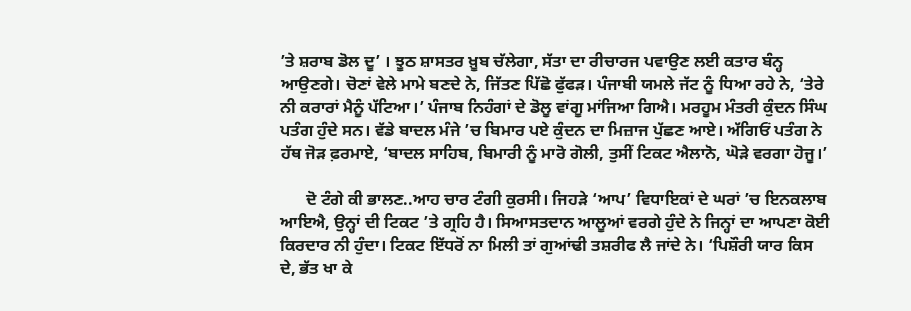’ਤੇ ਸ਼ਰਾਬ ਡੋਲ ਦੂ’ । ਝੂਠ ਸ਼ਾਸਤਰ ਖ਼ੂਬ ਚੱਲੇਗਾ, ਸੱਤਾ ਦਾ ਰੀਚਾਰਜ ਪਵਾਉਣ ਲਈ ਕਤਾਰ ਬੰਨ੍ਹ ਆਉਣਗੇ। ਚੋਣਾਂ ਵੇਲੇ ਮਾਮੇ ਬਣਦੇ ਨੇ, ਜਿੱਤਣ ਪਿੱਛੋ ਫੁੱਫੜ। ਪੰਜਾਬੀ ਯਮਲੇ ਜੱਟ ਨੂੰ ਧਿਆ ਰਹੇ ਨੇ, ‘ਤੇਰੇ ਨੀ ਕਰਾਰਾਂ ਮੈਨੂੰ ਪੱਟਿਆ।’ ਪੰਜਾਬ ਨਿਹੰਗਾਂ ਦੇ ਡੋਲੂ ਵਾਂਗੂ ਮਾਂਜਿਆ ਗਿਐ। ਮਰਹੂਮ ਮੰਤਰੀ ਕੁੰਦਨ ਸਿੰਘ ਪਤੰਗ ਹੁੰਦੇ ਸਨ। ਵੱਡੇ ਬਾਦਲ ਮੰਜੇ ’ਚ ਬਿਮਾਰ ਪਏ ਕੁੰਦਨ ਦਾ ਮਿਜ਼ਾਜ ਪੁੱਛਣ ਆਏ। ਅੱਗਿਓਂ ਪਤੰਗ ਨੇ ਹੱਥ ਜੋੜ ਫ਼ਰਮਾਏ, ‘ਬਾਦਲ ਸਾਹਿਬ, ਬਿਮਾਰੀ ਨੂੰ ਮਾਰੋ ਗੋਲੀ, ਤੁਸੀਂ ਟਿਕਟ ਐਲਾਨੋ, ਘੋੜੇ ਵਰਗਾ ਹੋਜੂ।’

      ਦੋ ਟੰਗੇ ਕੀ ਭਾਲਣ..ਆਹ ਚਾਰ ਟੰਗੀ ਕੁਰਸੀ। ਜਿਹੜੇ ‘ਆਪ’ ਵਿਧਾਇਕਾਂ ਦੇ ਘਰਾਂ ’ਚ ਇਨਕਲਾਬ ਆਇਐ, ਉਨ੍ਹਾਂ ਦੀ ਟਿਕਟ ’ਤੇ ਗ੍ਰਹਿ ਹੈ। ਸਿਆਸਤਦਾਨ ਆਲੂਆਂ ਵਰਗੇ ਹੁੰਦੇ ਨੇ ਜਿਨ੍ਹਾਂ ਦਾ ਆਪਣਾ ਕੋਈ ਕਿਰਦਾਰ ਨੀ ਹੁੰਦਾ। ਟਿਕਟ ਇੱਧਰੋਂ ਨਾ ਮਿਲੀ ਤਾਂ ਗੁਆਂਢੀ ਤਸ਼ਰੀਫ ਲੈ ਜਾਂਦੇ ਨੇ। ‘ਪਿਸ਼ੌਰੀ ਯਾਰ ਕਿਸ ਦੇ, ਭੱਤ ਖਾ ਕੇ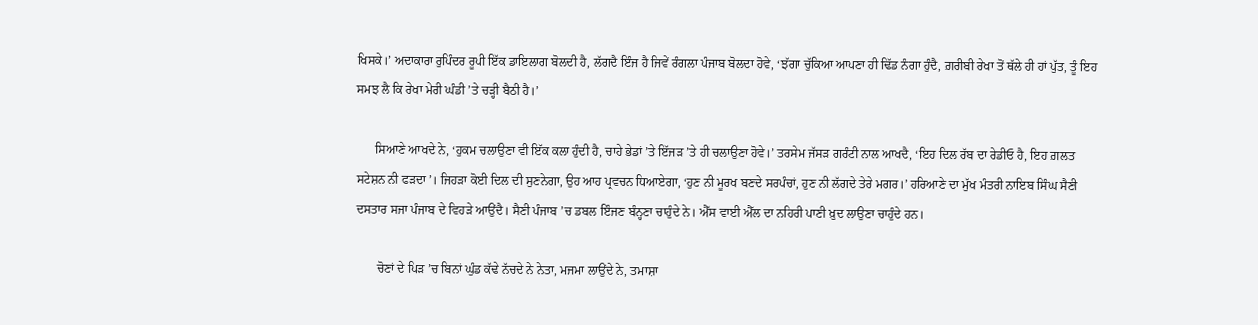ਖਿਸਕੇ।’ ਅਦਾਕਾਰਾ ਰੁਪਿੰਦਰ ਰੂਪੀ ਇੱਕ ਡਾਇਲਾਗ ਬੋਲਦੀ ਹੈ, ਲੱਗਦੈ ਇੰਜ ਹੈ ਜਿਵੇਂ ਰੰਗਲਾ ਪੰਜਾਬ ਬੋਲਦਾ ਹੋਵੇ, ‘ਝੱਗਾ ਚੁੱਕਿਆ ਆਪਣਾ ਹੀ ਢਿੱਡ ਨੰਗਾ ਹੁੰਦੈ, ਗ਼ਰੀਬੀ ਰੇਖਾ ਤੋਂ ਥੱਲੇ ਹੀ ਹਾਂ ਪੁੱਤ, ਤੂੰ ਇਹ ਸਮਝ ਲੈ ਕਿ ਰੇਖਾ ਮੇਰੀ ਘੰਡੀ ’ਤੇ ਚੜ੍ਹੀ ਬੈਠੀ ਹੈ।’

      ਸਿਆਣੇ ਆਖਦੇ ਨੇ, ‘ਹੁਕਮ ਚਲਾਉਣਾ ਵੀ ਇੱਕ ਕਲਾ ਹੁੰਦੀ ਹੈ, ਚਾਹੇ ਭੇਡਾਂ ’ਤੇ ਇੱਜੜ ’ਤੇ ਹੀ ਚਲਾਉਣਾ ਹੋਵੇ।’ ਤਰਸੇਮ ਜੱਸੜ ਗਰੰਟੀ ਨਾਲ ਆਖਦੈ, ‘ਇਹ ਦਿਲ ਰੱਬ ਦਾ ਰੇਡੀਓ ਹੈ, ਇਹ ਗ਼ਲਤ ਸਟੇਸ਼ਨ ਨੀ ਫੜਦਾ’। ਜਿਹੜਾ ਕੋਈ ਦਿਲ ਦੀ ਸੁਣਨੇਗਾ, ਉਹ ਆਹ ਪ੍ਰਵਚਨ ਧਿਆਏਗਾ, ‘ਹੁਣ ਨੀ ਮੂਰਖ ਬਣਦੇ ਸਰਪੰਚਾਂ, ਹੁਣ ਨੀ ਲੱਗਦੇ ਤੇਰੇ ਮਗਰ।’ ਹਰਿਆਣੇ ਦਾ ਮੁੱਖ ਮੰਤਰੀ ਨਾਇਬ ਸਿੰਘ ਸੈਣੀ ਦਸਤਾਰ ਸਜਾ ਪੰਜਾਬ ਦੇ ਵਿਹੜੇ ਆਉਂਦੈ। ਸੈਣੀ ਪੰਜਾਬ ’ਚ ਡਬਲ ਇੰਜਣ ਬੰਨ੍ਹਣਾ ਚਾਹੁੰਦੇ ਨੇ। ਐੱਸ ਵਾਈ ਐੱਲ ਦਾ ਨਹਿਰੀ ਪਾਣੀ ਖ਼ੁਦ ਲਾਉਣਾ ਚਾਹੁੰਦੇ ਹਨ।

       ਚੋਣਾਂ ਦੇ ਪਿੜ ’ਚ ਬਿਨਾਂ ਘੁੰਡ ਕੱਢੇ ਨੱਚਦੇ ਨੇ ਨੇਤਾ, ਮਜਮਾ ਲਾਉਂਦੇ ਨੇ, ਤਮਾਸ਼ਾ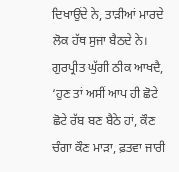ਦਿਖਾਉਂਦੇ ਨੇ, ਤਾੜੀਆਂ ਮਾਰਦੇ ਲੋਕ ਹੱਥ ਸੁਜਾ ਬੈਠਦੇ ਨੇ। ਗੁਰਪ੍ਰੀਤ ਘੁੱਗੀ ਠੀਕ ਆਖਦੈ, ‘ਹੁਣ ਤਾਂ ਅਸੀਂ ਆਪ ਹੀ ਛੋਟੇ ਛੋਟੇ ਰੱਬ ਬਣ ਬੈਠੇ ਹਾਂ, ਕੌਣ ਚੰਗਾ ਕੌਣ ਮਾੜਾ, ਫ਼ਤਵਾ ਜਾਰੀ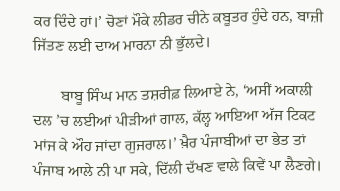ਕਰ ਦਿੰਦੇ ਹਾਂ।’ ਚੋਣਾਂ ਮੌਕੇ ਲੀਡਰ ਚੀਨੇ ਕਬੂਤਰ ਹੁੰਦੇ ਹਨ, ਬਾਜ਼ੀ ਜਿੱਤਣ ਲਈ ਦਾਅ ਮਾਰਨਾ ਨੀ ਭੁੱਲਦੇ।

       ਬਾਬੂ ਸਿੰਘ ਮਾਨ ਤਸ਼ਰੀਫ਼ ਲਿਆਏ ਨੇ, ‘ਅਸੀਂ ਅਕਾਲੀ ਦਲ ’ਚ ਲਈਆਂ ਪੀੜੀਆਂ ਗਾਲ, ਕੱਲ੍ਹ ਆਇਆ ਅੱਜ ਟਿਕਟ ਮਾਂਜ ਕੇ ਔਹ ਜਾਂਦਾ ਗੁਜਰਾਲ।’ ਖ਼ੈਰ ਪੰਜਾਬੀਆਂ ਦਾ ਭੇਤ ਤਾਂ ਪੰਜਾਬ ਆਲੇ ਨੀ ਪਾ ਸਕੇ, ਦਿੱਲੀ ਦੱਖਣ ਵਾਲੇ ਕਿਵੇਂ ਪਾ ਲੈਣਗੇ।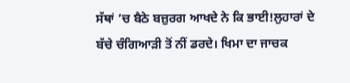ਸੱਥਾਂ ’ਚ ਬੈਠੇ ਬਜ਼ੁਰਗ ਆਖਦੇ ਨੇ ਕਿ ਭਾਈ!ਲੁਹਾਰਾਂ ਦੇ ਬੱਚੇ ਚੰਗਿਆੜੀ ਤੋਂ ਨੀਂ ਡਰਦੇ। ਖਿਮਾ ਦਾ ਜਾਚਕ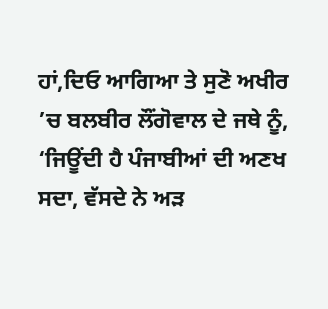ਹਾਂ,ਦਿਓ ਆਗਿਆ ਤੇ ਸੁਣੋ ਅਖੀਰ ’ਚ ਬਲਬੀਰ ਲੌਂਗੋਵਾਲ ਦੇ ਜਥੇ ਨੂੰ, ‘ਜਿਊਂਦੀ ਹੈ ਪੰਜਾਬੀਆਂ ਦੀ ਅਣਖ ਸਦਾ, ਵੱਸਦੇ ਨੇ ਅੜ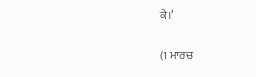ਕੇ।’

(1 ਮਾਰਚ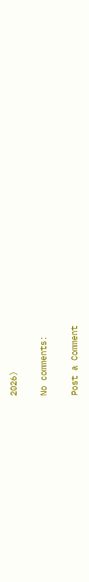2026)

No comments:

Post a Comment